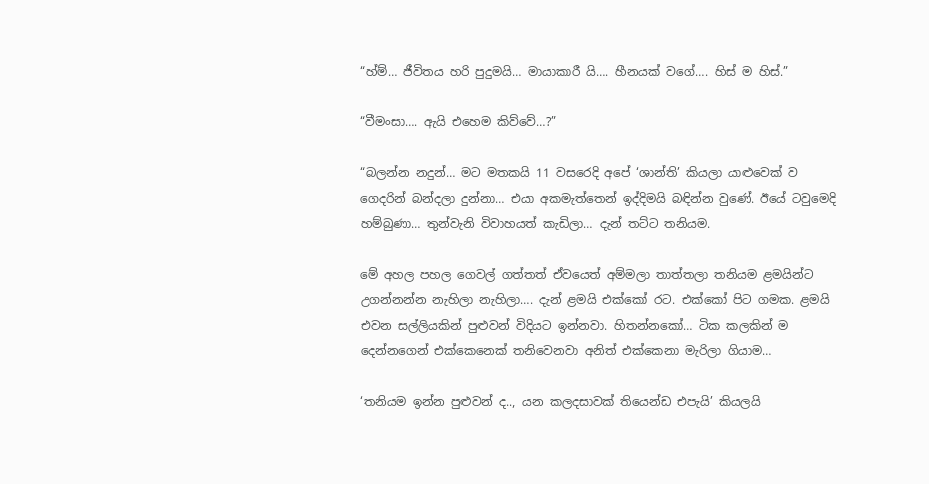“හ්ම්… ජීවිතය හරි පුදුමයි… මායාකාරී යි…. හීනයක් වගේ…. හිස් ම හිස්.”

“වීමංසා…. ඇයි එහෙම කිව්වේ…?”

“බලන්න නදුන්… මට මතකයි 11 වසරෙදි අපේ ‘ශාන්ති’ කියලා යාළුවෙක් ව ගෙදරින් බන්දලා දුන්නා… එයා අකමැත්තෙන් ඉද්දිමයි බඳින්න වුණේ. ඊයේ ටවුමෙදි හම්බුණා… තුන්වැනි විවාහයත් කැඩිලා… දැන් තට්ට තනියම.

මේ අහල පහල ගෙවල් ගත්තත් ඒවයෙත් අම්මලා තාත්තලා තනියම ළමයින්ට උගන්නන්න නැහිලා නැහිලා…. දැන් ළමයි එක්කෝ රට. එක්කෝ පිට ගමක. ළමයි එවන සල්ලියකින් පුළුවන් විදියට ඉන්නවා. හිතන්නකෝ… ටික කලකින් ම දෙන්නගෙන් එක්කෙනෙක් තනිවෙනවා අනිත් එක්කෙනා මැරිලා ගියාම…

‘තනියම ඉන්න පුළුවන් ද.., යන කලදසාවක් තියෙන්ඩ එපැයි’ කියලයි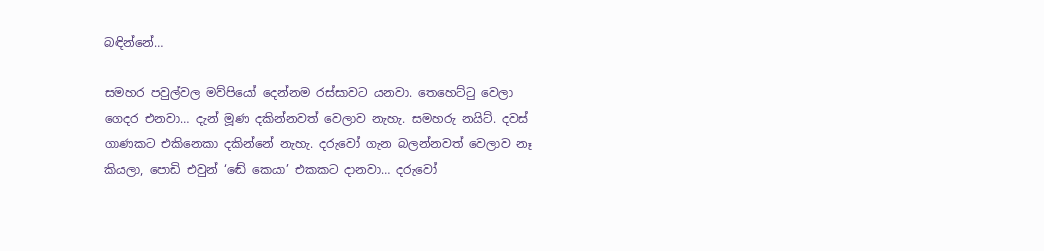බඳින්නේ…

සමහර පවුල්වල මව්පියෝ දෙන්නම රස්සාවට යනවා. තෙහෙට්ටු වෙලා ගෙදර එනවා… දැන් මූණ දකින්නවත් වෙලාව නැහැ. සමහරු නයිට්. දවස් ගාණකට එකිනෙකා දකින්නේ නැහැ. දරුවෝ ගැන බලන්නවත් වෙලාව නෑ කියලා, පොඩි එවුන් ‘ඬේ කෙයා’ එකකට දානවා… දරුවෝ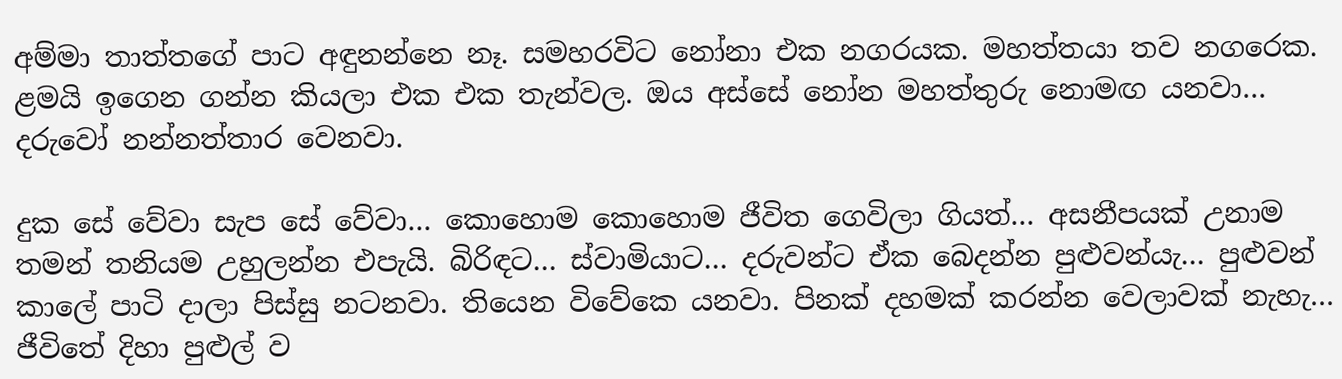අම්මා තාත්තගේ පාට අඳුනන්නෙ නෑ. සමහරවිට නෝනා එක නගරයක. මහත්තයා තව නගරෙක. ළමයි ඉගෙන ගන්න කියලා එක එක තැන්වල. ඔය අස්සේ නෝන මහත්තුරු නොමඟ යනවා… දරුවෝ නන්නත්තාර වෙනවා.

දුක සේ වේවා සැප සේ වේවා… කොහොම කොහොම ජීවිත ගෙවිලා ගියත්… අසනීපයක් උනාම තමන් තනියම උහුලන්න එපැයි. බිරිඳට… ස්වාමියාට… දරුවන්ට ඒක බෙදන්න පුළුවන්යැ… පුළුවන් කාලේ පාටි දාලා පිස්සු නටනවා. තියෙන විවේකෙ යනවා. පිනක් දහමක් කරන්න වෙලාවක් නැහැ… ජීවිතේ දිහා පුළුල් ව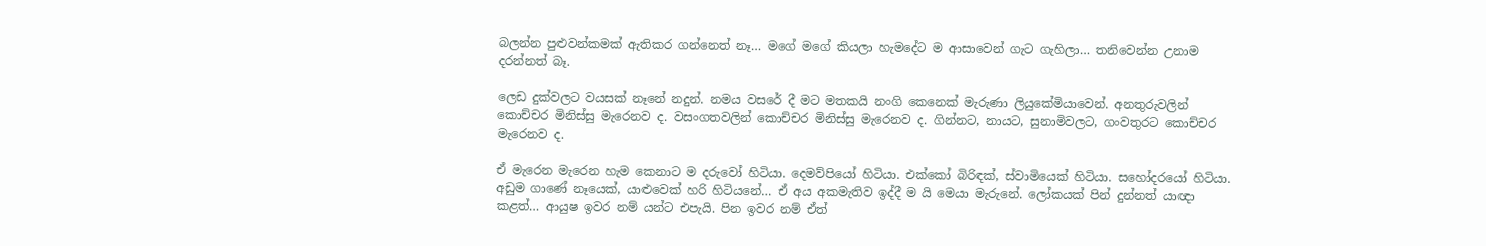බලන්න පුළුවන්කමක් ඇතිකර ගන්නෙත් නෑ… මගේ මගේ කියලා හැමදේට ම ආසාවෙන් ගැට ගැහිලා… තනිවෙන්න උනාම දරන්නත් බෑ.

ලෙඩ දුක්වලට වයසක් නෑනේ නදුන්. නමය වසරේ දී මට මතකයි නංගි කෙනෙක් මැරුණා ලියුකේමියාවෙන්. අනතුරුවලින් කොච්චර මිනිස්සු මැරෙනව ද. වසංගතවලින් කොච්චර මිනිස්සු මැරෙනව ද. ගින්නට, නායට, සුනාමිවලට, ගංවතුරට කොච්චර මැරෙනව ද.

ඒ මැරෙන මැරෙන හැම කෙනාට ම දරුවෝ හිටියා. දෙමව්පියෝ හිටියා. එක්කෝ බිරිඳක්, ස්වාමියෙක් හිටියා. සහෝදරයෝ හිටියා. අඩුම ගාණේ නෑයෙක්, යාළුවෙක් හරි හිටියනේ… ඒ අය අකමැතිව ඉද්දී ම යි මෙයා මැරුනේ. ලෝකයක් පින් දුන්නත් යාඥා කළත්… ආයුෂ ඉවර නම් යන්ට එපැයි. පින ඉවර නම් ඒත්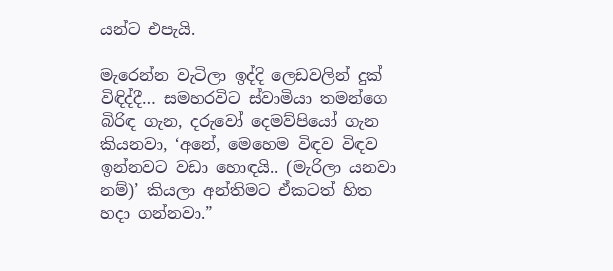යන්ට එපැයි.

මැරෙන්න වැටිලා ඉද්දි ලෙඩවලින් දුක් විඳිද්දී… සමහරවිට ස්වාමියා තමන්ගෙ බිරිඳ ගැන, දරුවෝ දෙමව්පියෝ ගැන කියනවා, ‘අනේ, මෙහෙම විඳව විඳව ඉන්නවට වඩා හොඳයි.. (මැරිලා යනවා නම්)’ කියලා අන්තිමට ඒකටත් හිත හදා ගන්නවා.”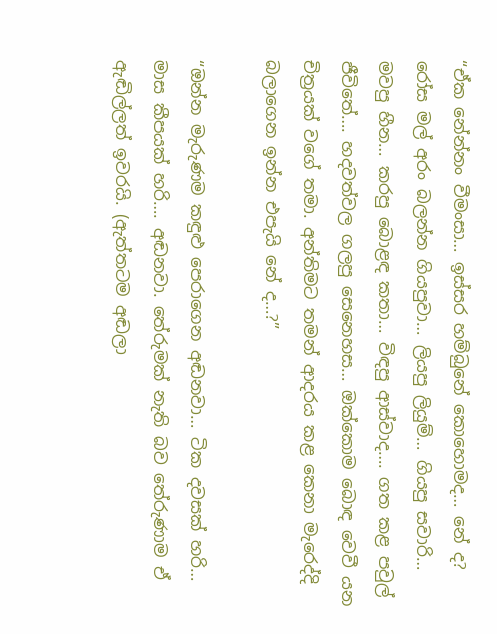“ඒක නේන්නං වීමංසා… ඉස්සර හම්බුනේ කොහොමද… නේ ද? රෝස මල් අරං බලන්න ගියපුවා… ලියපු ලියුම්… ගියපු සවාරි… මවපු හීන… කරපු බොළඳ කතා… විඳපු ආස්වාද…. ගත කළ පවුල් ජීවිතේ…. හදවත්වල ගලපු සෙනෙහස… ඔක්කොම බොඳ වෙවී යන චිත්‍රයක් වගේ තමා. අන්තිමට තමන් ආදරය කළ කෙනා මැරෙද්දි බලාගෙන ඉන්න එපැයි නේ ද…?”

“ඔන්න මැරුණම කඳුළු පෙරාගෙන අඬනවා… ටික දවසක් හරි… මාස කීපයක් හරි…. අඬනවා. තේරුමක් නැති බව තේරුණාම ඒ ඇඬිල්ලත් ඉවරයි. (ඇත්තටම අඬලා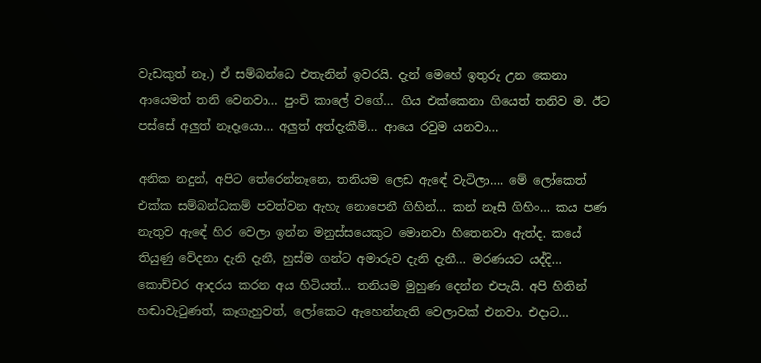වැඩකුත් නෑ.) ඒ සම්බන්ධෙ එතැනින් ඉවරයි. දැන් මෙහේ ඉතුරු උන කෙනා ආයෙමත් තනි වෙනවා… පුංචි කාලේ වගේ… ගිය එක්කෙනා ගියෙත් තනිව ම. ඊට පස්සේ අලුත් නෑදෑයො… අලුත් අත්දැකීම්… ආයෙ රවුම යනවා…

අනික නදුන්, අපිට තේරෙන්නෑනෙ, තනියම ලෙඩ ඇඳේ වැටිලා…. මේ ලෝකෙත් එක්ක සම්බන්ධකම් පවත්වන ඇහැ නොපෙනී ගිහින්… කන් නෑසී ගිහිං… කය පණ නැතුව ඇඳේ හිර වෙලා ඉන්න මනුස්සයෙකුට මොනවා හිතෙනවා ඇත්ද. කයේ තියුණු වේදනා දැනි දැනී, හුස්ම ගන්ට අමාරුව දැනි දැනී… මරණයට යද්දි… කොච්චර ආදරය කරන අය හිටියත්… තනියම මුහුණ දෙන්න එපැයි. අපි හිතින් හඬාවැටුණත්, කෑගැහුවත්, ලෝකෙට ඇහෙන්නැති වෙලාවක් එනවා. එදාට…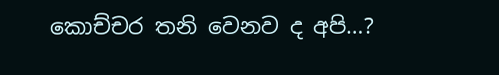කොච්චර තනි වෙනව ද අපි…?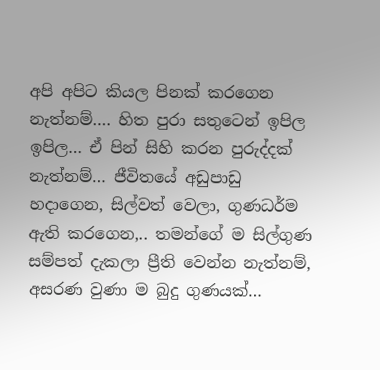අපි අපිට කියල පිනක් කරගෙන නැත්නම්…. හිත පුරා සතුටෙන් ඉපිල ඉපිල… ඒ පින් සිහි කරන පුරුද්දක් නැත්නම්… ජීවිතයේ අඩුපාඩු හදාගෙන, සිල්වත් වෙලා, ගුණධර්ම ඇති කරගෙන,.. තමන්ගේ ම සිල්ගුණ සම්පත් දැකලා ප්‍රීති වෙන්න නැත්නම්, අසරණ වුණා ම බුදු ගුණයක්…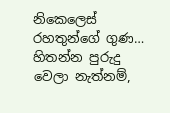නිකෙලෙස් රහතුන්ගේ ගුණ… හිතන්න පුරුදු වෙලා නැත්නම්,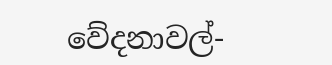වේදනාවල්-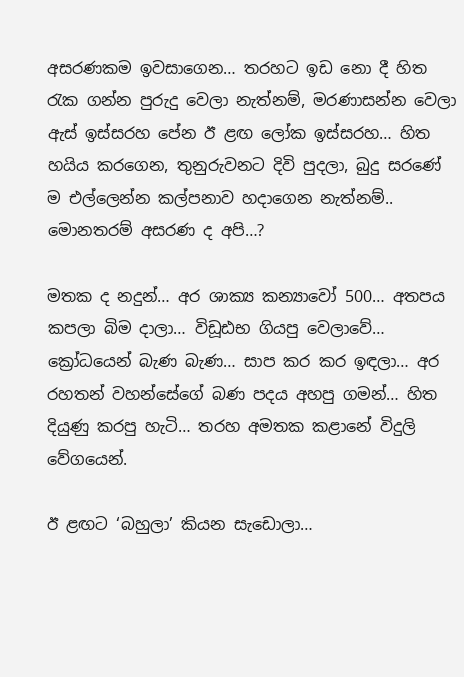අසරණකම ඉවසාගෙන… තරහට ඉඩ නො දී හිත රැක ගන්න පුරුදු වෙලා නැත්නම්, මරණාසන්න වෙලා ඇස් ඉස්සරහ පේන ඊ ළඟ ලෝක ඉස්සරහ… හිත හයිය කරගෙන, තුනුරුවනට දිවි පුදලා, බුදු සරණේ ම එල්ලෙන්න කල්පනාව හදාගෙන නැත්නම්.. මොනතරම් අසරණ ද අපි…?

මතක ද නදුන්… අර ශාක්‍ය කන්‍යාවෝ 500… අතපය කපලා බිම දාලා… විඩූඪභ ගියපු වෙලාවේ… ක්‍රෝධයෙන් බැණ බැණ… සාප කර කර ඉඳලා… අර රහතන් වහන්සේගේ බණ පදය අහපු ගමන්… හිත දියුණු කරපු හැටි… තරහ අමතක කළානේ විදුලි වේගයෙන්.

ඊ ළඟට ‘බහුලා’ කියන සැඩොලා…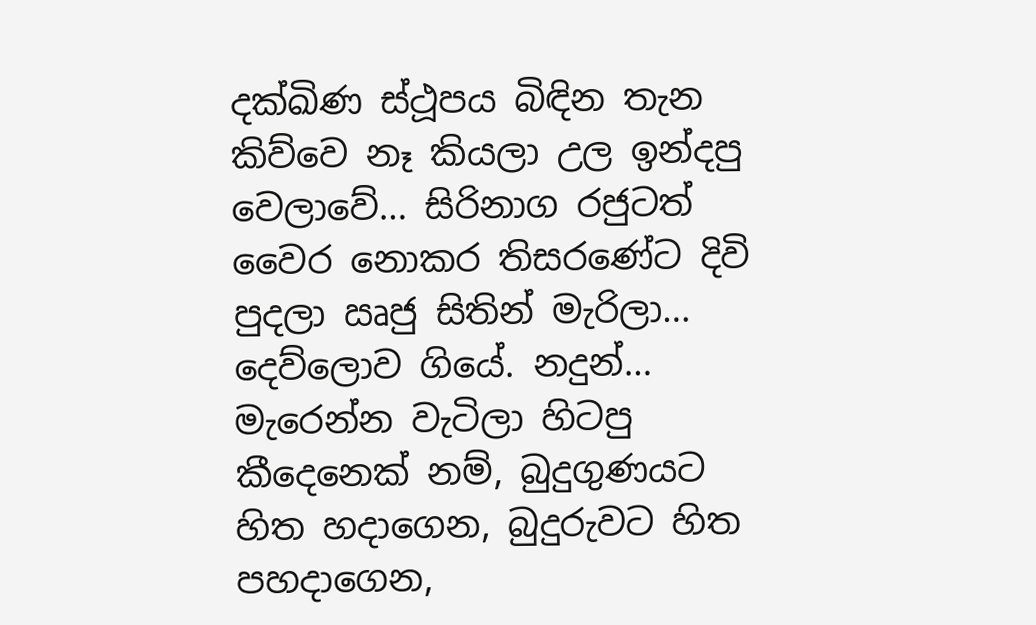දක්ඛිණ ස්ථූපය බිඳින තැන කිව්වෙ නෑ කියලා උල ඉන්දපු වෙලාවේ… සිරිනාග රජුටත් වෛර නොකර තිසරණේට දිවි පුදලා ඍජු සිතින් මැරිලා… දෙව්ලොව ගියේ. නදුන්… මැරෙන්න වැටිලා හිටපු කීදෙනෙක් නම්, බුදුගුණයට හිත හදාගෙන, බුදුරුවට හිත පහදාගෙන,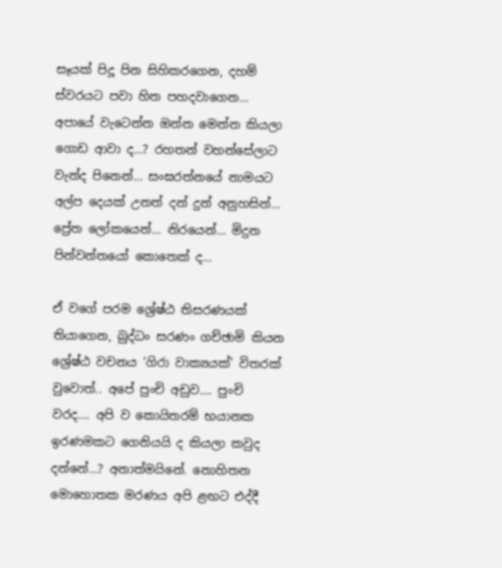සෑයක් පිදූ පින සිහිකරගෙන, දහම් ස්වරයට පවා හිත පහදවාගෙන… අපායේ වැටෙන්න ඔන්න මෙන්න කියලා ගොඩ ආවා ද…? රහතන් වහන්සේලාට වැන්ද පිනෙන්… සංඝරත්නයේ නාමයට අල්ප දෙයක් උනත් දන් දුන් අනුහසින්… ප්‍රේත ලෝකයෙන්… නිරයෙන්… මිදුන පින්වන්තයෝ කොතෙක් ද…

ඒ වගේ පරම ශ්‍රේෂ්ඨ තිසරණයක් තියාගෙන, බුද්ධං සරණං ගච්ඡාමි කියන ශ්‍රේෂ්ඨ වචනය ‘ගිරා වාක්‍යයක්’ විතරක් වුවොත්.. අපේ පුංචි අඩුව…. පුංචි වරද…. අපි ව කොයිතරම් භයානක ඉරණමකට ගෙනියයි ද කියලා කවුද දන්නේ…? අනාත්මයිනේ. නොහිතන මොහොතක මරණය අපි ළඟට එද්දී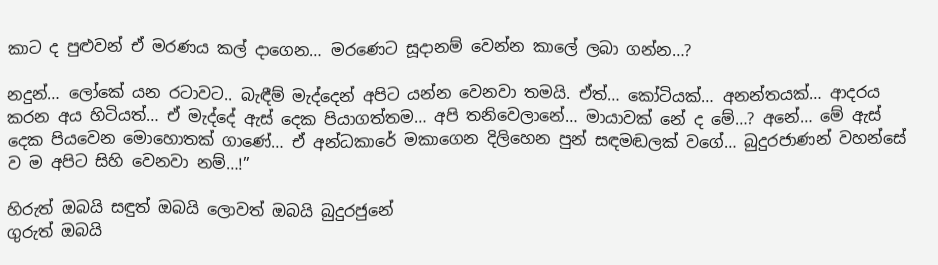කාට ද පුළුවන් ඒ මරණය කල් දාගෙන… මරණෙට සූදානම් වෙන්න කාලේ ලබා ගන්න…?

නදුන්… ලෝකේ යන රටාවට.. බැඳීම් මැද්දෙන් අපිට යන්න වෙනවා තමයි. ඒත්… කෝටියක්… අනන්තයක්… ආදරය කරන අය හිටියත්… ඒ මැද්දේ ඇස් දෙක පියාගත්තම… අපි තනිවෙලානේ… මායාවක් නේ ද මේ…? අනේ… මේ ඇස් දෙක පියවෙන මොහොතක් ගාණේ… ඒ අන්ධකාරේ මකාගෙන දිලිහෙන පුන් සඳමඬලක් වගේ… බුදුරජාණන් වහන්සේ ව ම අපිට සිහි වෙනවා නම්…!”

හිරුත් ඔබයි සඳුත් ඔබයි ලොවත් ඔබයි බුදුරජුනේ
ගුරුත් ඔබයි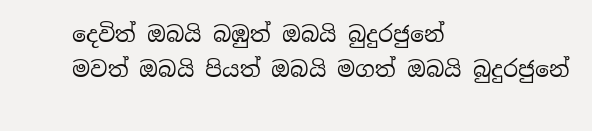දෙවිත් ඔබයි බඹුත් ඔබයි බුදුරජුනේ
මවත් ඔබයි පියත් ඔබයි මගත් ඔබයි බුදුරජුනේ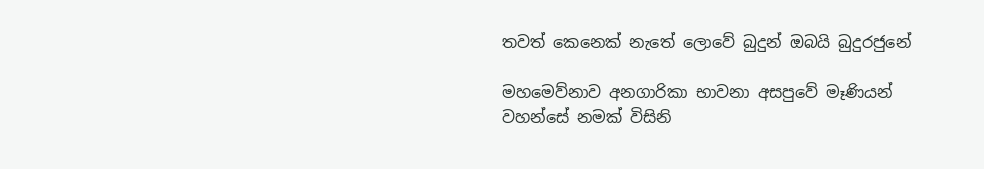තවත් කෙනෙක් නැතේ ලොවේ බුදුන් ඔබයි බුදුරජුනේ

මහමෙව්නාව අනගාරිකා භාවනා අසපුවේ මෑණියන් වහන්සේ නමක් විසිනි